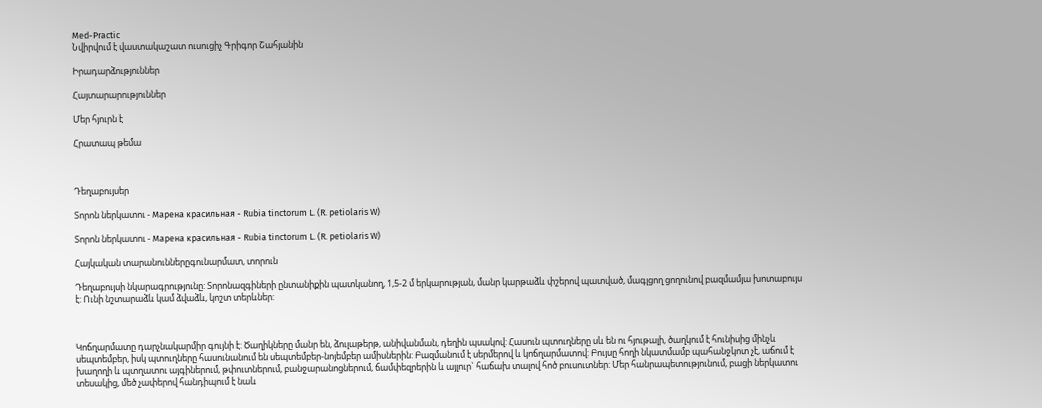Med-Practic
Նվիրվում է վաստակաշատ ուսուցիչ Գրիգոր Շահյանին

Իրադարձություններ

Հայտարարություններ

Մեր հյուրն է

Հրատապ թեմա



Դեղաբույսեր

Տորոն ներկատու - Марена красильная - Rubia tinctorum L. (R. petiolaris W)

Տորոն ներկատու - Марена красильная - Rubia tinctorum L. (R. petiolaris W)

Հայկական տարանուններըգունարմատ, տորուն

Դեղաբույսի նկարագրությունը: Տորոնազգիների ընտանիքին պատկանող, 1,5-2 մ երկարության, մանր կարթաձև փշերով պատված, մագլցող ցողունով բազմամյա խոտաբույս է: Ունի նշտարաձև կամ ձվաձև, կոշտ տերևներ:



Կոճղարմատը դարչնակարմիր գույնի է: Ծաղիկները մանր են, ձուլաթերթ, անիվանման, դեղին պսակով: Հասուն պտուղները սև են ու հյութալի, ծաղկում է հունիսից մինչև սեպտեմբեր, իսկ պտուղները հասունանում են սեպտեմբեր-նոյեմբեր ամիսներին: Բազմանում է սերմերով և կոճղարմատով: Բույսը հողի նկատմամբ պահանջկոտ չէ, աճում է խաղողի և պտղատու այգիներում, թփուտներում, բանջարանոցներում, ճամփեզրերին և այլուր` հաճախ տալով հոծ բուսուտներ: Մեր հանրապետությունում, բացի ներկատու տեսակից, մեծ չափերով հանդիպում է նաև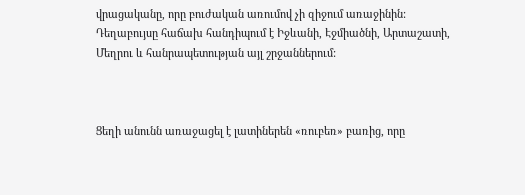վրացականը, որը բուժական առումով չի զիջում առաջինին: Դեղաբույսը հաճախ հանդիպում է Իջևանի, Էջմիածնի, Արտաշատի, Մեղրու և հանրապետության այլ շրջաններում:



Ցեղի անունն առաջացել է լատիներեն «ռուբեռ» բառից, որը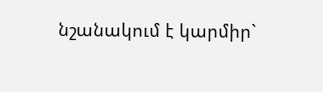նշանակում է կարմիր`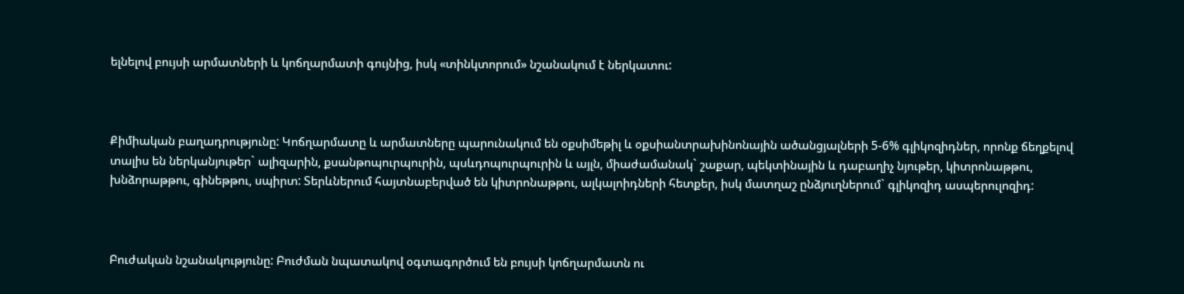ելնելով բույսի արմատների և կոճղարմատի գույնից, իսկ «տինկտորում» նշանակում է ներկատու:



Քիմիական բաղադրությունը: Կոճղարմատը և արմատները պարունակում են օքսիմեթիլ և օքսիանտրախինոնային ածանցյալների 5-6% գլիկոզիդներ, որոնք ճեղքելով տալիս են ներկանյութեր` ալիզարին, քսանթոպուրպուրին, պսևդոպուրպուրին և այլն, միաժամանակ` շաքար, պեկտինային և դաբաղիչ նյութեր, կիտրոնաթթու, խնձորաթթու, գինեթթու, սպիրտ: Տերևներում հայտնաբերված են կիտրոնաթթու, ալկալոիդների հետքեր, իսկ մատղաշ ընձյուղներում` գլիկոզիդ ասպերուլոզիդ:



Բուժական նշանակությունը: Բուժման նպատակով օգտագործում են բույսի կոճղարմատն ու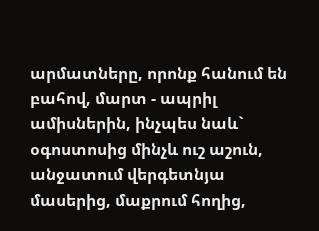արմատները, որոնք հանում են բահով, մարտ - ապրիլ ամիսներին, ինչպես նաև` օգոստոսից մինչև ուշ աշուն, անջատում վերգետնյա մասերից, մաքրում հողից,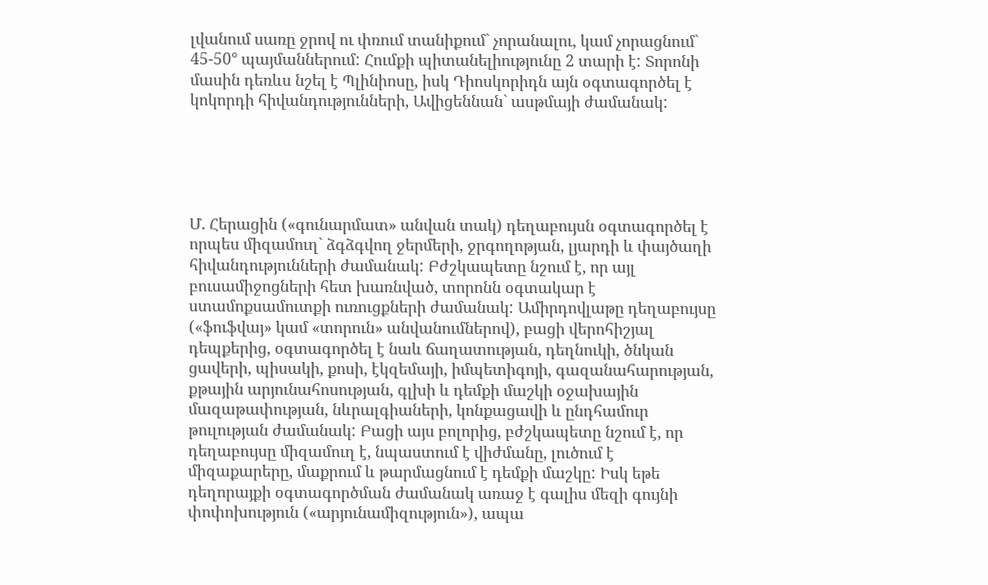լվանում սառը ջրով ու փռում տանիքում` չորանալու, կամ չորացնում` 45-50° պայմաններում: Հումքի պիտանելիությունը 2 տարի է: Տորոնի մասին դեռևս նշել է Պլինիոսը, իսկ Դիոսկորիդն այն օգտագործել է կոկորդի հիվանդությունների, Ավիցեննան` ասթմայի ժամանակ:





Մ. Հերացին («գունարմատ» անվան տակ) դեղաբույսն օգտագործել է որպես միզամուղ` ձգձգվող ջերմերի, ջրգողոթյան, լյարդի և փայծաղի հիվանդությունների ժամանակ: Բժշկապետը նշում է, որ այլ բուսամիջոցների հետ խառնված, տորոնն օգտակար է ստամոքսամուտքի ուռուցքների ժամանակ: Ամիրդովլաթը դեղաբույսը («ֆուֆվայ» կամ «տորուն» անվանումներով), բացի վերոհիշյալ դեպքերից, օգտագործել է նաև ճաղատության, դեղնուկի, ծնկան ցավերի, պիսակի, քոսի, էկզեմայի, իմպետիգոյի, գազանահարության, քթային արյունահոսության, գլխի և դեմքի մաշկի օջախային մազաթափության, նևրալգիաների, կոնքացավի և ընդհամուր թուլության ժամանակ: Բացի այս բոլորից, բժշկապետը նշում է, որ դեղաբույսը միզամուղ է, նպաստում է վիժմանը, լուծում է միզաքարերը, մաքրում և թարմացնում է դեմքի մաշկը: Իսկ եթե դեղորայքի օգտագործման ժամանակ առաջ է գալիս մեզի գույնի փոփոխություն («արյունամիզություն»), ապա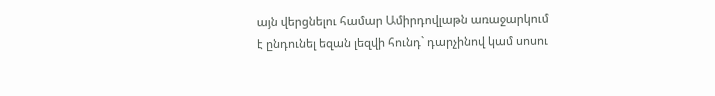այն վերցնելու համար Ամիրդովլաթն առաջարկում է ընդունել եզան լեզվի հունդ` դարչինով կամ սոսու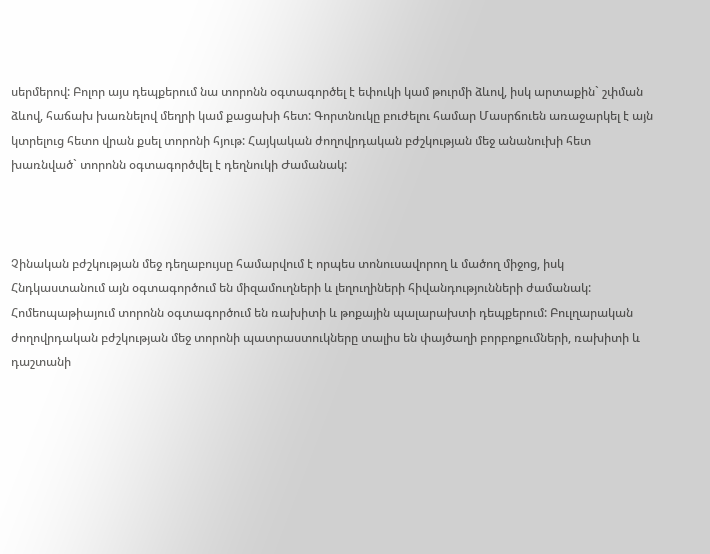սերմերով: Բոլոր այս դեպքերում նա տորոնն օգտագործել է եփուկի կամ թուրմի ձևով, իսկ արտաքին` շփման ձևով, հաճախ խառնելով մեղրի կամ քացախի հետ: Գորտնուկը բուժելու համար Մասրճուեն առաջարկել է այն կտրելուց հետո վրան քսել տորոնի հյութ: Հայկական ժողովրդական բժշկության մեջ անանուխի հետ խառնված` տորոնն օգտագործվել է դեղնուկի Ժամանակ:



Չինական բժշկության մեջ դեղաբույսը համարվում է որպես տոնուսավորող և մածող միջոց, իսկ Հնդկաստանում այն օգտագործում են միզամուղների և լեղուղիների հիվանդությունների ժամանակ: Հոմեոպաթիայում տորոնն օգտագործում են ռախիտի և թոքային պալարախտի դեպքերում: Բուլղարական ժողովրդական բժշկության մեջ տորոնի պատրաստուկները տալիս են փայծաղի բորբոքումների, ռախիտի և դաշտանի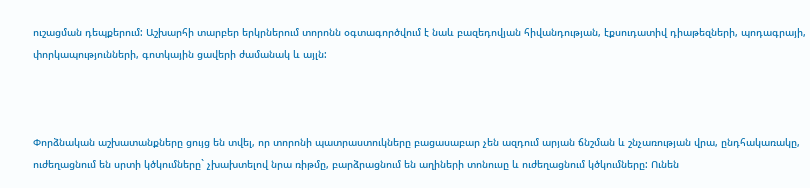ուշացման դեպքերում: Աշխարհի տարբեր երկրներում տորոնն օգտագործվում է նաև բազեդովյան հիվանդության, էքսուդատիվ դիաթեզների, պոդագրայի, փորկապությունների, գոտկային ցավերի ժամանակ և այլն:



Փորձնական աշխատանքները ցույց են տվել, որ տորոնի պատրաստուկները բացասաբար չեն ազդում արյան ճնշման և շնչառության վրա, ընդհակառակը, ուժեղացնում են սրտի կծկումները` չխախտելով նրա ռիթմը, բարձրացնում են աղիների տոնուսը և ուժեղացնում կծկումները: Ունեն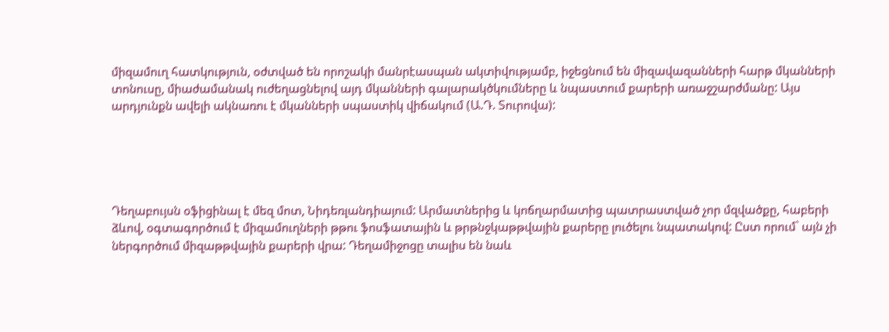միզամուղ հատկություն, օժտված են որոշակի մանրէասպան ակտիվությամբ, իջեցնում են միզավազանների հարթ մկանների տոնուսը, միաժամանակ ուժեղացնելով այդ մկանների գալարակծկումները և նպաստում քարերի առաջշարժմանը: Այս արդյունքն ավելի ակնառու է մկանների սպաստիկ վիճակում (Ա.Դ. Տուրովա):





Դեղաբույսն օֆիցինալ է մեզ մոտ, Նիդեռլանդիայում: Արմատներից և կոճղարմատից պատրաստված չոր մզվածքը, հաբերի ձևով, օգտագործում է միզամուղների թթու ֆոսֆատային և թրթնջկաթթվային քարերը լուծելու նպատակով: Ըստ որում` այն չի ներգործում միզաթթվային քարերի վրա: Դեղամիջոցը տալիս են նաև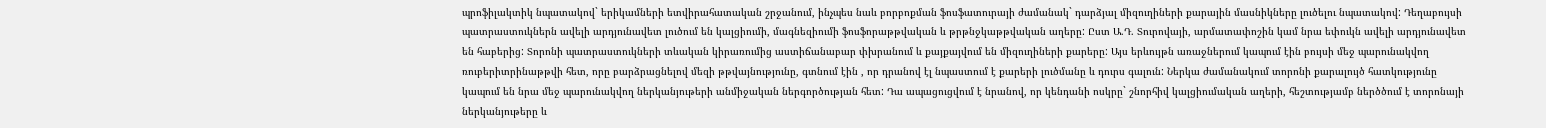պրոֆիլակտիկ նպատակով` երիկամների ետվիրահատական շրջանում, ինչպես նաև բորբոքման ֆոսֆատուրայի ժամանակ` դարձյալ միզուղիների քարային մասնիկները լուծելու նպատակով: Դեղաբույսի պատրաստուկներն ավելի արդյունավետ լուծում են կալցիումի, մագնեզիումի ֆոսֆորաթթվական և թրթնջկաթթվական աղերը: Ըստ Ա.Դ. Տուրովայի, արմատափոշին կամ նրա եփուկն ավելի արդյունավետ են հաբերից: Տորոնի պատրաստուկների տևական կիրառումից աստիճանաբար փխրանում և քայքայվում են միզուղիների քարերը: Այս երևույթն առաջներում կապում էին բույսի մեջ պարունակվող ռուբերիտրինաթթվի հետ, որը բարձրացնելով մեզի թթվայնությունը, գտնում էին , որ դրանով էլ նպաստում է քարերի լուծմանը և դուրս գալուն: Ներկա ժամանակում տորոնի քարալույծ հատկությունը կապում են նրա մեջ պարունակվող ներկանյութերի անմիջական ներգործության հետ: Դա ապացուցվում է նրանով, որ կենդանի ոսկրը` շնորհիվ կալցիումական աղերի, հեշտությամբ ներծծում է տորոնայի ներկանյութերը և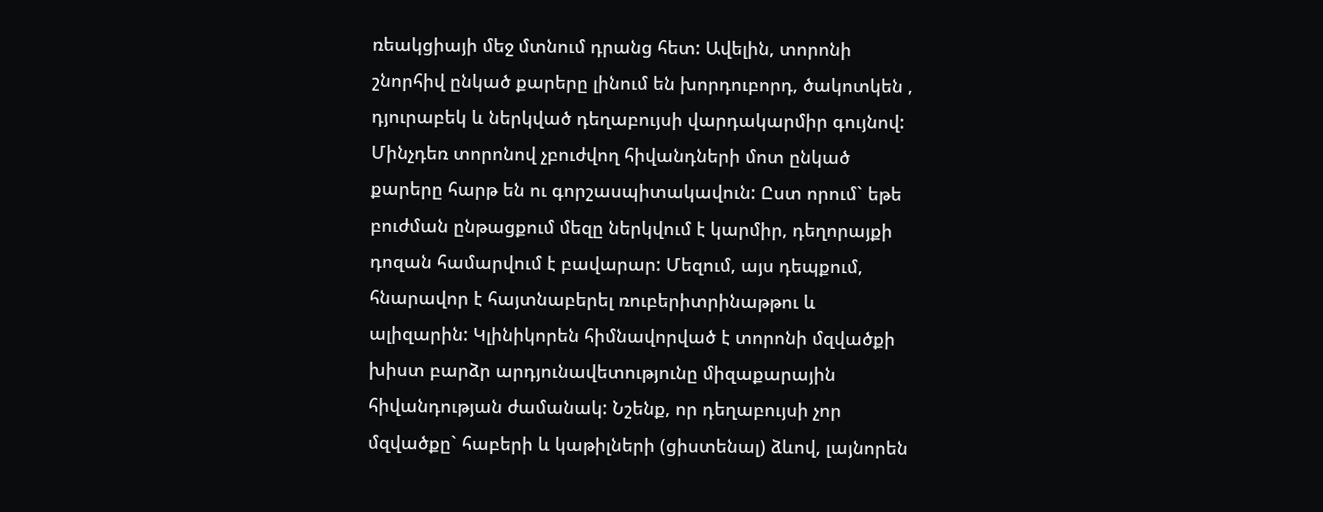ռեակցիայի մեջ մտնում դրանց հետ: Ավելին, տորոնի շնորհիվ ընկած քարերը լինում են խորդուբորդ, ծակոտկեն , դյուրաբեկ և ներկված դեղաբույսի վարդակարմիր գույնով: Մինչդեռ տորոնով չբուժվող հիվանդների մոտ ընկած քարերը հարթ են ու գորշասպիտակավուն: Ըստ որում` եթե բուժման ընթացքում մեզը ներկվում է կարմիր, դեղորայքի դոզան համարվում է բավարար: Մեզում, այս դեպքում, հնարավոր է հայտնաբերել ռուբերիտրինաթթու և ալիզարին: Կլինիկորեն հիմնավորված է տորոնի մզվածքի խիստ բարձր արդյունավետությունը միզաքարային հիվանդության ժամանակ: Նշենք, որ դեղաբույսի չոր մզվածքը` հաբերի և կաթիլների (ցիստենալ) ձևով, լայնորեն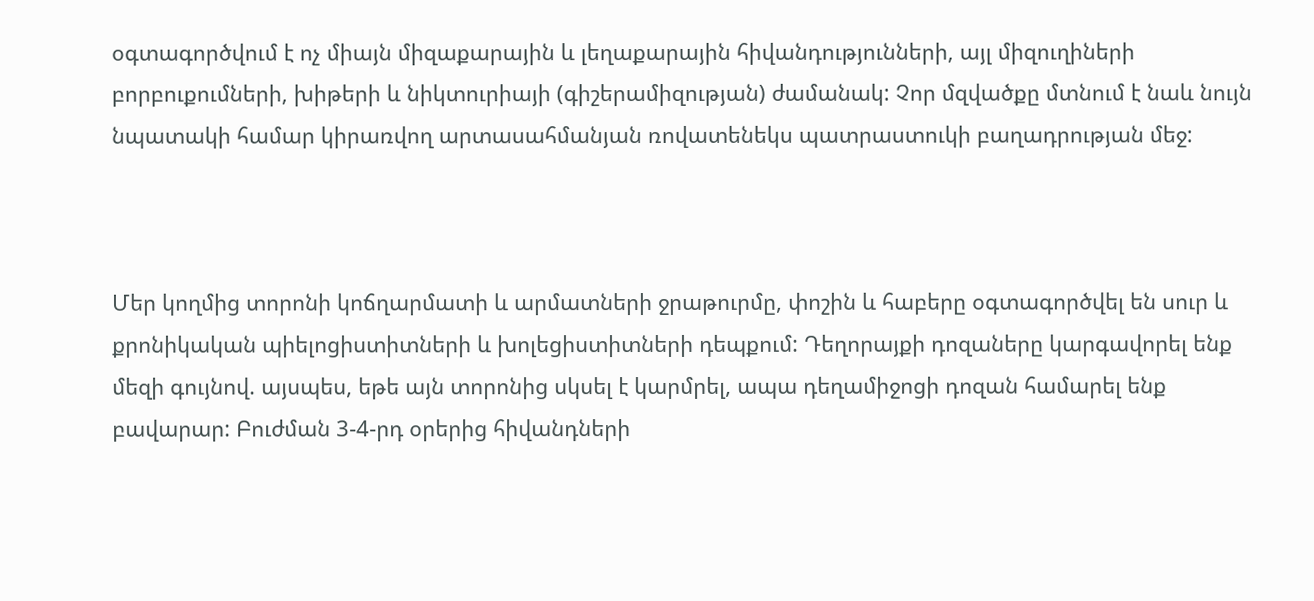օգտագործվում է ոչ միայն միզաքարային և լեղաքարային հիվանդությունների, այլ միզուղիների բորբուքումների, խիթերի և նիկտուրիայի (գիշերամիզության) ժամանակ: Չոր մզվածքը մտնում է նաև նույն նպատակի համար կիրառվող արտասահմանյան ռովատենեկս պատրաստուկի բաղադրության մեջ:



Մեր կողմից տորոնի կոճղարմատի և արմատների ջրաթուրմը, փոշին և հաբերը օգտագործվել են սուր և քրոնիկական պիելոցիստիտների և խոլեցիստիտների դեպքում: Դեղորայքի դոզաները կարգավորել ենք մեզի գույնով. այսպես, եթե այն տորոնից սկսել է կարմրել, ապա դեղամիջոցի դոզան համարել ենք բավարար: Բուժման 3-4-րդ օրերից հիվանդների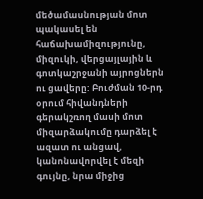մեծամասնության մոտ պակասել են հաճախամիզությունը, միզուկի, վերցայլային և գոտկաշրջանի այրոցներն ու ցավերը: Բուժման 10-րդ օրում հիվանդների գերակշռող մասի մոտ միզարձակումը դարձել է ազատ ու անցավ, կանոնավորվել է մեզի գույնը, նրա միջից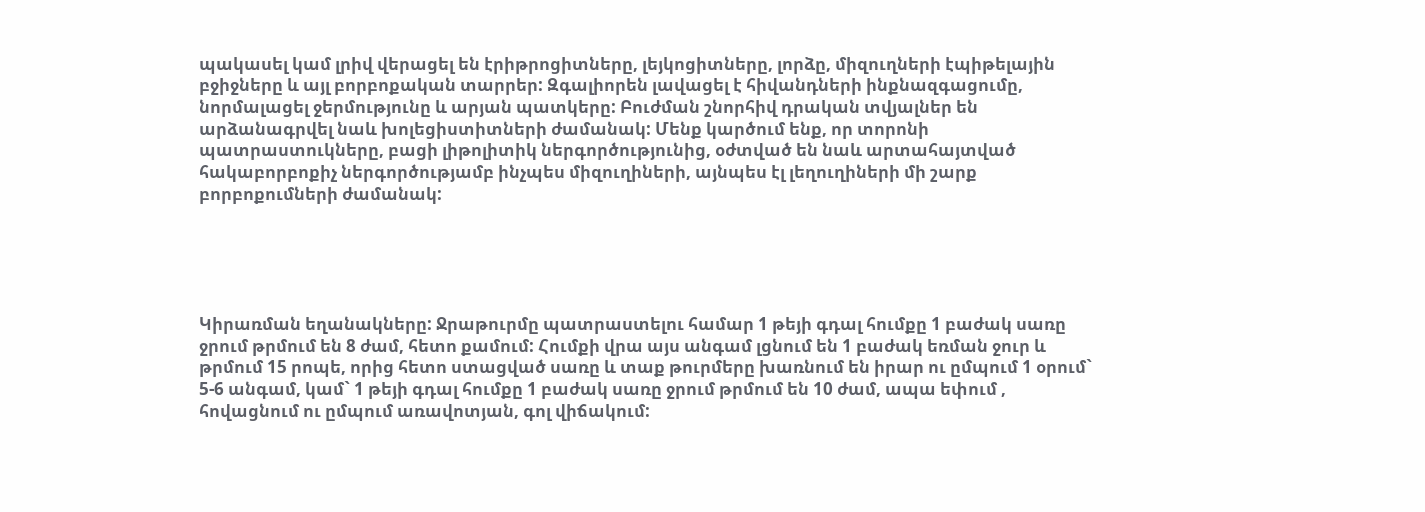պակասել կամ լրիվ վերացել են էրիթրոցիտները, լեյկոցիտները, լորձը, միզուղների էպիթելային բջիջները և այլ բորբոքական տարրեր: Զգալիորեն լավացել է հիվանդների ինքնազգացումը, նորմալացել ջերմությունը և արյան պատկերը: Բուժման շնորհիվ դրական տվյալներ են արձանագրվել նաև խոլեցիստիտների ժամանակ: Մենք կարծում ենք, որ տորոնի պատրաստուկները, բացի լիթոլիտիկ ներգործությունից, օժտված են նաև արտահայտված հակաբորբոքիչ ներգործությամբ ինչպես միզուղիների, այնպես էլ լեղուղիների մի շարք բորբոքումների ժամանակ:





Կիրառման եղանակները: Ջրաթուրմը պատրաստելու համար 1 թեյի գդալ հումքը 1 բաժակ սառը ջրում թրմում են 8 ժամ, հետո քամում: Հումքի վրա այս անգամ լցնում են 1 բաժակ եռման ջուր և թրմում 15 րոպե, որից հետո ստացված սառը և տաք թուրմերը խառնում են իրար ու ըմպում 1 օրում` 5-6 անգամ, կամ` 1 թեյի գդալ հումքը 1 բաժակ սառը ջրում թրմում են 10 ժամ, ապա եփում , հովացնում ու ըմպում առավոտյան, գոլ վիճակում: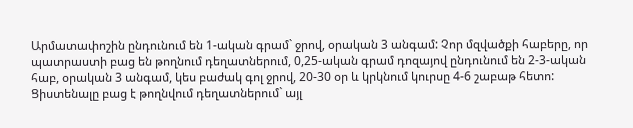Արմատափոշին ընդունում են 1-ական գրամ` ջրով, օրական 3 անգամ: Չոր մզվածքի հաբերը, որ պատրաստի բաց են թողնում դեղատներում, 0,25-ական գրամ դոզայով ընդունում են 2-3-ական հաբ, օրական 3 անգամ, կես բաժակ գոլ ջրով, 20-30 օր և կրկնում կուրսը 4-6 շաբաթ հետո: Ցիստենալը բաց է թողնվում դեղատներում` այլ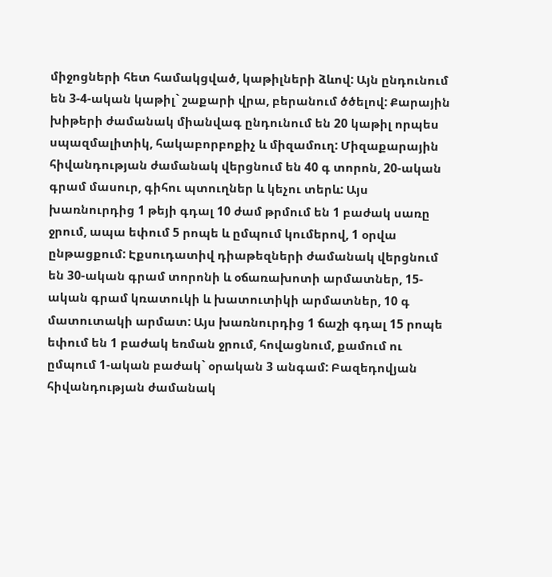միջոցների հետ համակցված, կաթիլների ձևով: Այն ընդունում են 3-4-ական կաթիլ` շաքարի վրա, բերանում ծծելով: Քարային խիթերի ժամանակ միանվագ ընդունում են 20 կաթիլ որպես սպազմալիտիկ, հակաբորբոքիչ և միզամուղ: Միզաքարային հիվանդության ժամանակ վերցնում են 40 գ տորոն, 20-ական գրամ մասուր, գիհու պտուղներ և կեչու տերև: Այս խառնուրդից 1 թեյի գդալ 10 ժամ թրմում են 1 բաժակ սառը ջրում, ապա եփում 5 րոպե և ըմպում կումերով, 1 օրվա ընթացքում: Էքսուդատիվ դիաթեզների ժամանակ վերցնում են 30-ական գրամ տորոնի և օճառախոտի արմատներ, 15-ական գրամ կռատուկի և խատուտիկի արմատներ, 10 գ մատուտակի արմատ: Այս խառնուրդից 1 ճաշի գդալ 15 րոպե եփում են 1 բաժակ եռման ջրում, հովացնում, քամում ու ըմպում 1-ական բաժակ` օրական 3 անգամ: Բազեդովյան հիվանդության ժամանակ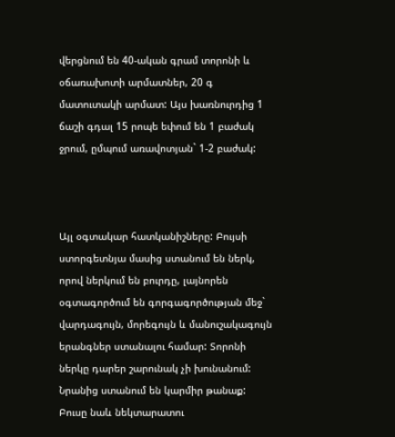վերցնում են 40-ական գրամ տորոնի և օճառախոտի արմատներ, 20 գ մատուտակի արմատ: Այս խառնուրդից 1 ճաշի գդալ 15 րոպե եփում են 1 բաժակ ջրում, ըմպում առավոտյան` 1-2 բաժակ:



Այլ օգտակար հատկանիշները: Բույսի ստորգետնյա մասից ստանում են ներկ, որով ներկում են բուրդը, լայնորեն օգտագործում են գորգագործության մեջ` վարդագույն, մորեգույն և մանուշակագույն երանգներ ստանալու համար: Տորոնի ներկը դարեր շարունակ չի խունանում: Նրանից ստանում են կարմիր թանաք: Բուսը նաև նեկտարատու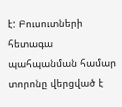է: Բուսուտների հետագա պահպանման համար տորոնը վերցված է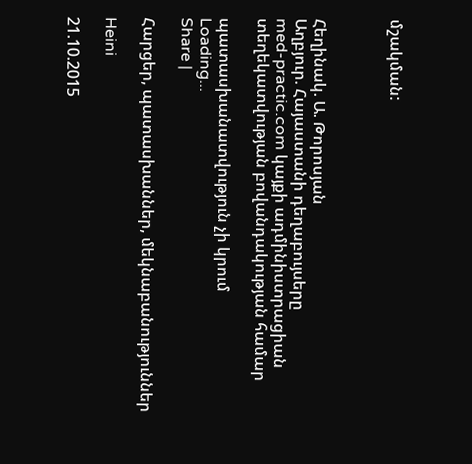մշակման:



Հեղինակ. Ա. Թորոսյան
Աղբյուր. Հայաստանի դեղաբույսերը
med-practic.com կայքի ադմինիստրացիան տեղեկատվության բովանդակության համար

պատասխանատվություն չի կրում
Loading...
Share |

Հարցեր, պատասխաններ, մեկնաբանություններ

Heini

21.10.2015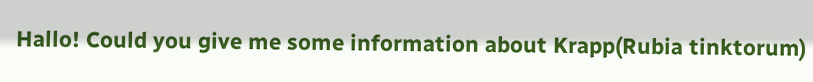Hallo! Could you give me some information about Krapp(Rubia tinktorum)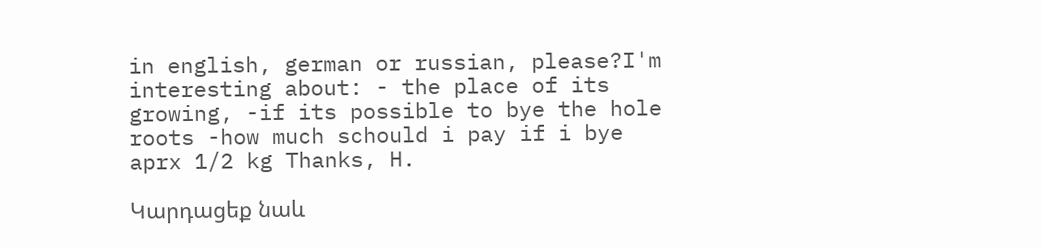in english, german or russian, please?I'm interesting about: - the place of its growing, -if its possible to bye the hole roots -how much schould i pay if i bye aprx 1/2 kg Thanks, H.

Կարդացեք նաև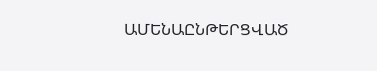ԱՄԵՆԱԸՆԹԵՐՑՎԱԾ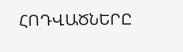ՀՈԴՎԱԾՆԵՐԸ